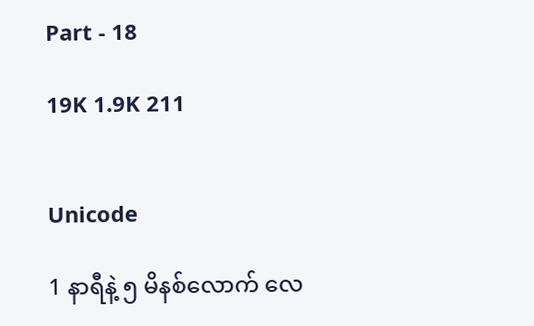Part - 18

19K 1.9K 211


Unicode

1 နာရီနဲ့ ၅ မိနစ်လောက် လေ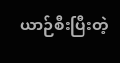ယာဉ်စီးပြီးတဲ့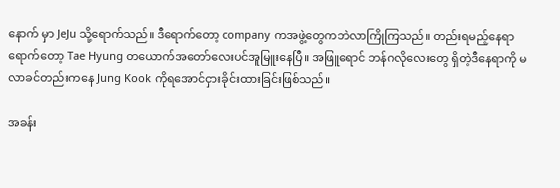နောက် မှာ JeJu သို့ရောက်သည်။ ဒီရောက်တော့ company ကအဖွဲ့တွေကဘဲလာကြိုကြသည်။ တည်းရမည့်နေရာရောက်တော့ Tae Hyung တယောက်အတော်လေးပင်အူမြူးနေပြီ။ အဖြူရောင် ဘန်ဂလိုလေးတွေ ရှိတဲ့ဒီနေရာကို မလာခင်တည်းကနေ Jung Kook ကိုရအောင်ငှားခိုင်းထားခြင်းဖြစ်သည်။

အခန်း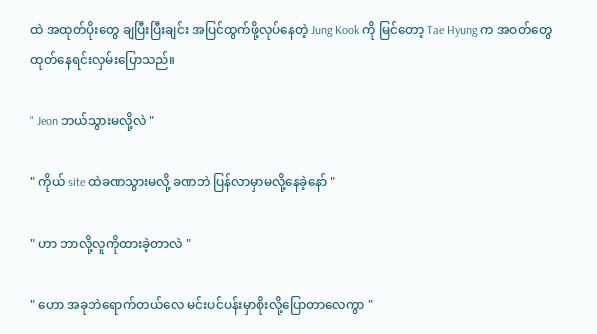ထဲ အထုတ်ပိုးတွေ ချပြီးပြီးချင်း အပြင်ထွက်ဖို့လုပ်နေတဲ့ Jung Kook ကို မြင်တော့ Tae Hyung က အဝတ်တွေထုတ်နေရင်းလှမ်းပြောသည်။

" Jeon ဘယ်သွားမလို့လဲ "

" ကိုယ် site ထဲခဏသွားမလို့ ခဏဘဲ ပြန်လာမှာမလို့နေခဲ့နော် "

" ဟာ ဘာလို့လူကိုထားခဲ့တာလဲ "

" ဟော အခုဘဲရောက်တယ်လေ မင်းပင်ပန်းမှာစိုးလို့ပြောတာလေကွာ "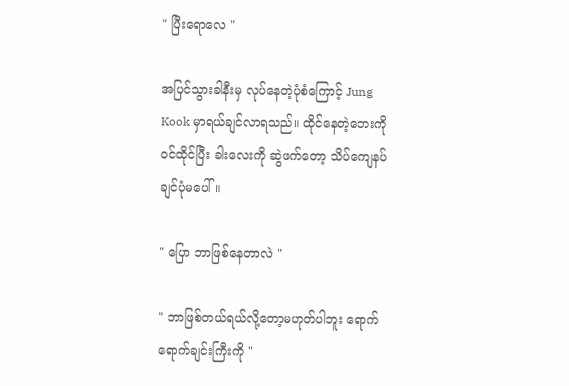" ပြီးရောလေ "

အပြင်သွားခါနီးမှ လုပ်နေတဲ့ပုံစံကြောင့် Jung Kook မှာရယ်ချင်လာရသည်။ ထိုင်နေတဲ့ဘေးကို ဝင်ထိုင်ပြီး ခါးလေးကို ဆွဲဖက်တော့ သိပ်ကျေနပ်ချင်ပုံမပေါ်။

" ပြော ဘာဖြစ်နေတာလဲ "

" ဘာဖြစ်တယ်ရယ်လို့တော့မဟုတ်ပါဘူး ရောက်ရောက်ချင်းကြီးကို "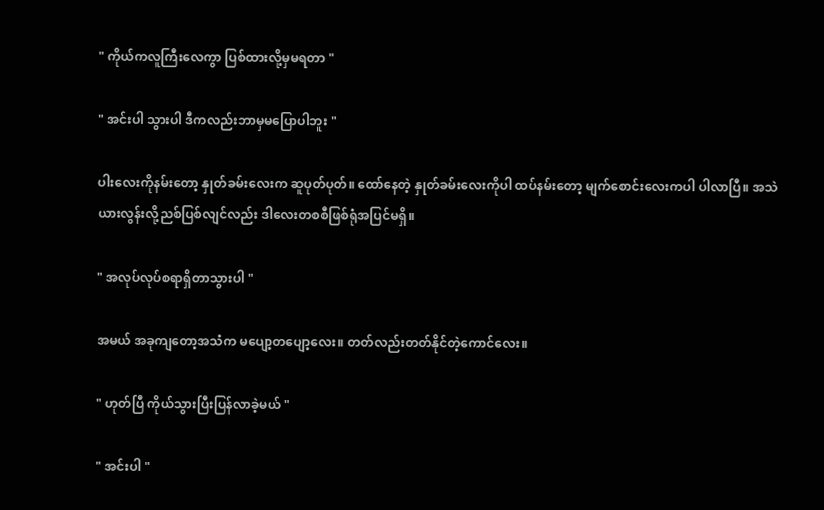" ကိုယ်ကလူကြီးလေကွာ ပြစ်ထားလို့မှမရတာ "

" အင်းပါ သွားပါ ဒီကလည်းဘာမှမပြောပါဘူး "

ပါးလေးကိုနမ်းတော့ နှုတ်ခမ်းလေးက ဆူပုတ်ပုတ်။ ထော်နေတဲ့ နှုတ်ခမ်းလေးကိုပါ ထပ်နမ်းတော့ မျက်စောင်းလေးကပါ ပါလာပြီ။ အသဲယားလွန်းလို့ညစ်ပြစ်လျင်လည်း ဒါလေးတစစီဖြစ်ရုံအပြင်မရှိ။

" အလုပ်လုပ်စရာရှိတာသွားပါ "

အမယ် အခုကျတော့အသံက မပျော့တပျော့လေး။ တတ်လည်းတတ်နိုင်တဲ့ကောင်လေး။

" ဟုတ်ပြီ ကိုယ်သွားပြီးပြန်လာခဲ့မယ် "

" အင်းပါ "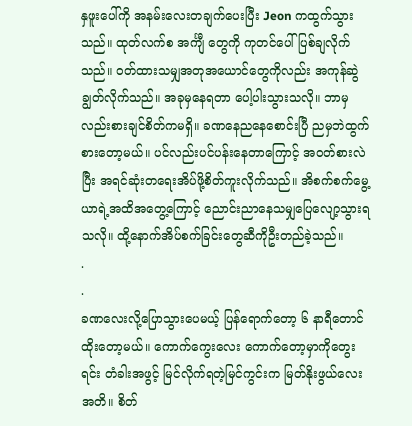နှဖူးပေါ်ကို အနမ်းလေးတချက်ပေးပြီး Jeon ကထွက်သွားသည်။ ထုတ်လက်စ အင်္ကျီ တွေကို ကုတင်ပေါ်ပြစ်ချလိုက်သည်။ ဝတ်ထားသမျှအတုအယောင်တွေကိုလည်း အကုန်ဆွဲချွတ်လိုက်သည်။ အခုမှနေရတာ ပေါ့ပါးသွားသလို။ ဘာမှလည်းစားချင်စိတ်ကမရှိ။ ခဏနေညနေစောင်းပြီ ညမှဘဲထွက်စားတော့မယ်။ ပင်လည်းပင်ပန်းနေတာကြောင့် အဝတ်စားလဲပြီး အရင်ဆုံးတရေးအိပ်ဖို့စိတ်ကူးလိုက်သည်။ အိစက်စက်မွေ့ယာရဲ့အထိအတွေ့ကြောင့် ညောင်းညာနေသမျှပြေလျော့သွားရသလို။ ထို့နောက်အိပ်စက်ခြင်းတွေဆီကိုဦးတည်ခဲ့သည်။
.
.
ခဏလေးလို့ပြောသွားပေမယ့် ပြန်ရောက်တော့ ၆ နာရီတောင်ထိုးတော့မယ်။ ကောက်ကွေးလေး ကောက်တော့မှာကိုတွေးရင်း တံခါးအဖွင့် မြင်လိုက်ရတဲ့မြင်ကွင်းက မြတ်နိုးဖွယ်လေးအတိ။ စိတ်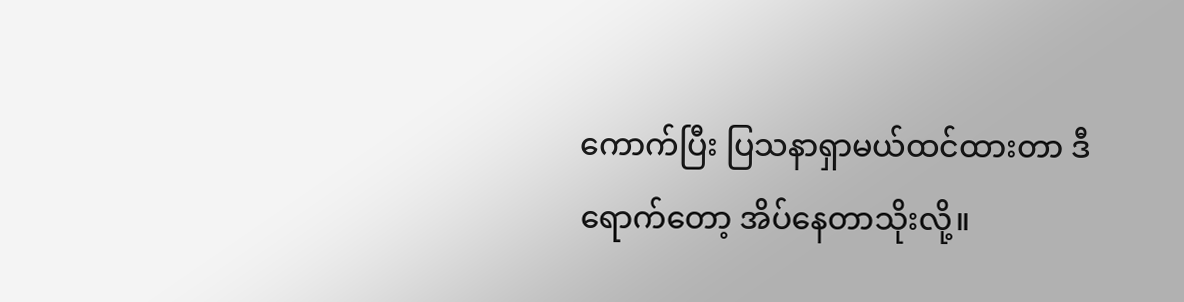ကောက်ပြီး ပြသနာရှာမယ်ထင်ထားတာ ဒီရောက်တော့ အိပ်နေတာသိုးလို့။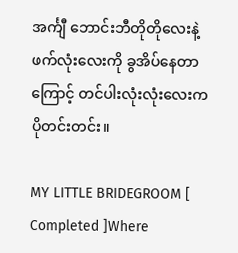အင်္ကျီ ဘောင်းဘီတိုတိုလေးနဲ့ ဖက်လုံးလေးကို ခွအိပ်နေတာကြောင့် တင်ပါးလုံးလုံးလေးက ပိုတင်းတင်း။

MY LITTLE BRIDEGROOM [ Completed ]Where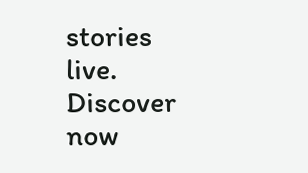stories live. Discover now